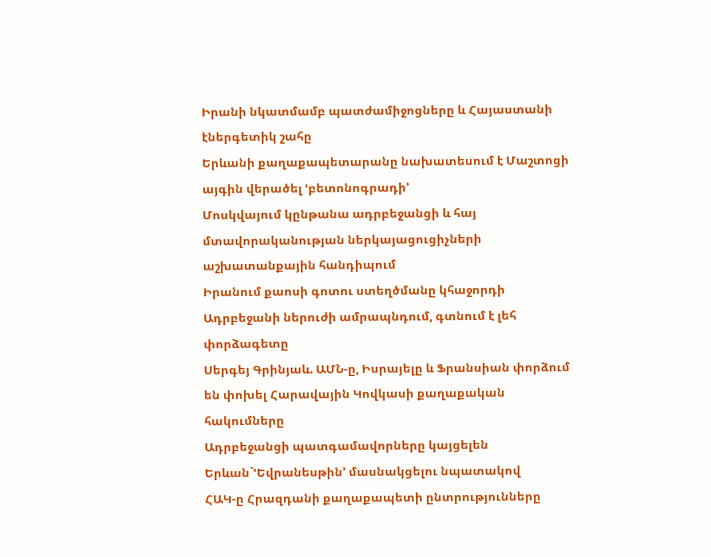Իրանի նկատմամբ պատժամիջոցները և Հայաստանի էներգետիկ շահը
Երևանի քաղաքապետարանը նախատեսում է Մաշտոցի այգին վերածել ՙբետոնոգրադի՚
Մոսկվայում կընթանա ադրբեջանցի և հայ մտավորականության ներկայացուցիչների աշխատանքային հանդիպում
Իրանում քաոսի գոտու ստեղծմանը կհաջորդի Ադրբեջանի ներուժի ամրապնդում, գտնում է լեհ փորձագետը
Սերգեյ Գրինյաև. ԱՄՆ-ը, Իսրայելը և Ֆրանսիան փորձում են փոխել Հարավային Կովկասի քաղաքական հակումները
Ադրբեջանցի պատգամավորները կայցելեն Երևան`ՙԵվրանեսթին՚ մասնակցելու նպատակով
ՀԱԿ-ը Հրազդանի քաղաքապետի ընտրությունները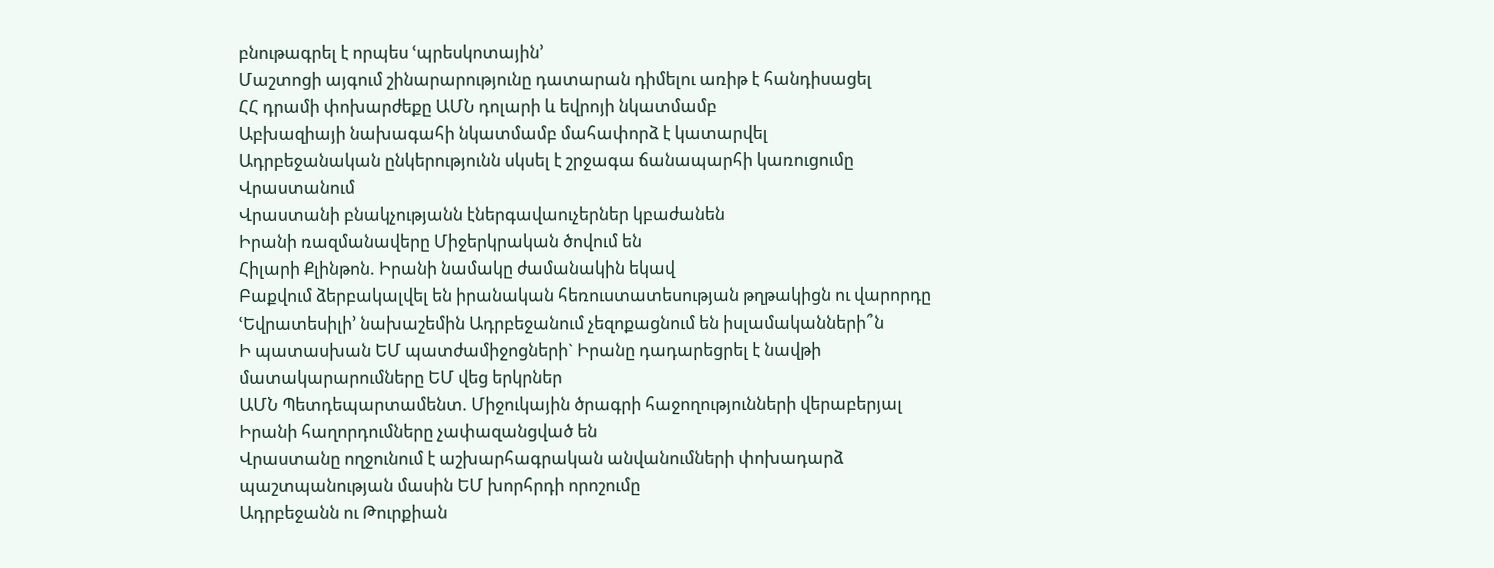բնութագրել է որպես ՙպրեսկոտային՚
Մաշտոցի այգում շինարարությունը դատարան դիմելու առիթ է հանդիսացել
ՀՀ դրամի փոխարժեքը ԱՄՆ դոլարի և եվրոյի նկատմամբ
Աբխազիայի նախագահի նկատմամբ մահափորձ է կատարվել
Ադրբեջանական ընկերությունն սկսել է շրջագա ճանապարհի կառուցումը Վրաստանում
Վրաստանի բնակչությանն էներգավաուչերներ կբաժանեն
Իրանի ռազմանավերը Միջերկրական ծովում են
Հիլարի Քլինթոն. Իրանի նամակը ժամանակին եկավ
Բաքվում ձերբակալվել են իրանական հեռուստատեսության թղթակիցն ու վարորդը
ՙԵվրատեսիլի՚ նախաշեմին Ադրբեջանում չեզոքացնում են իսլամականների՞ն
Ի պատասխան ԵՄ պատժամիջոցների` Իրանը դադարեցրել է նավթի մատակարարումները ԵՄ վեց երկրներ
ԱՄՆ Պետդեպարտամենտ. Միջուկային ծրագրի հաջողությունների վերաբերյալ Իրանի հաղորդումները չափազանցված են
Վրաստանը ողջունում է աշխարհագրական անվանումների փոխադարձ պաշտպանության մասին ԵՄ խորհրդի որոշումը
Ադրբեջանն ու Թուրքիան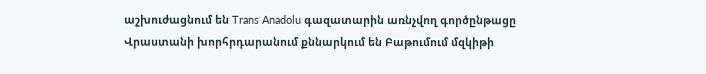աշխուժացնում են Trans Anadolu գազատարին առնչվող գործընթացը
Վրաստանի խորհրդարանում քննարկում են Բաթումում մզկիթի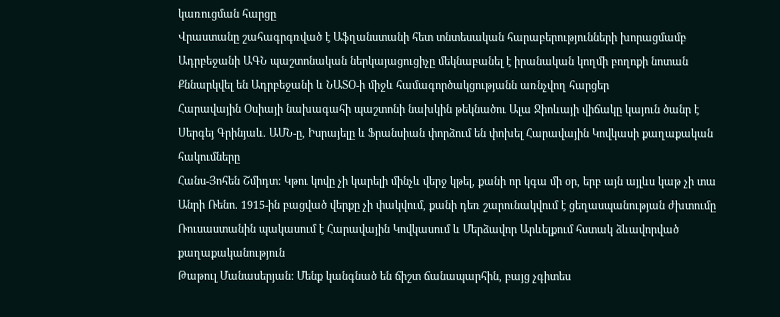կառուցման հարցը
Վրաստանը շահագրգռված է Աֆղանստանի հետ տնտեսական հարաբերությունների խորացմամբ
Ադրբեջանի ԱԳՆ պաշտոնական ներկայացուցիչը մեկնաբանել է իրանական կողմի բողոքի նոտան
Քննարկվել են Ադրբեջանի և ՆԱՏՕ-ի միջև համագործակցությանն առնչվող հարցեր
Հարավային Օսիայի նախագահի պաշտոնի նախկին թեկնածու Ալա Ջիոևայի վիճակը կայուն ծանր է
Սերգեյ Գրինյաև. ԱՄՆ-ը, Իսրայելը և Ֆրանսիան փորձում են փոխել Հարավային Կովկասի քաղաքական հակումները
Հանս-Յոհեն Շմիդտ: Կթու կովը չի կարելի մինչև վերջ կթել, քանի որ կգա մի օր, երբ այն այլևս կաթ չի տա
Անրի Ռենո. 1915-ին բացված վերքը չի փակվում, քանի դեռ շարունակվում է ցեղասպանության ժխտումը
Ռուսաստանին պակասում է Հարավային Կովկասում և Մերձավոր Արևելքում հստակ ձևավորված քաղաքականություն
Թաթուլ Մանասերյան: Մենք կանգնած են ճիշտ ճանապարհին, բայց չգիտես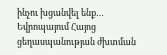ինչու խցանվել ենք…
Եվրոպայում Հայոց ցեղասպանության ժխտման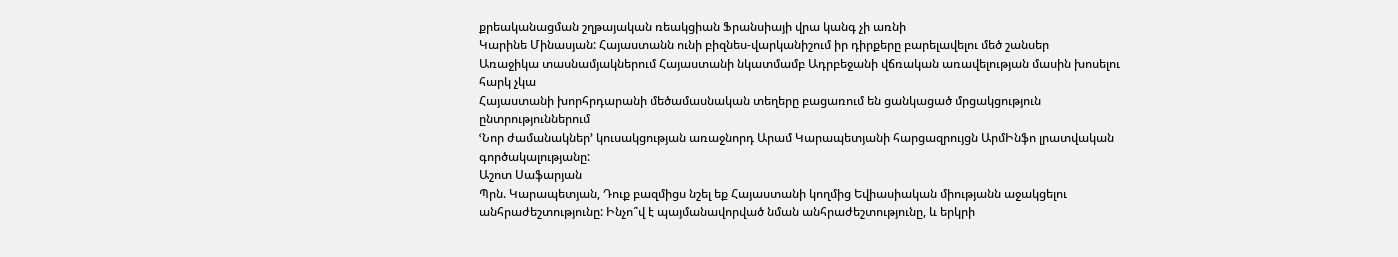քրեականացման շղթայական ռեակցիան Ֆրանսիայի վրա կանգ չի առնի
Կարինե Մինասյան: Հայաստանն ունի բիզնես-վարկանիշում իր դիրքերը բարելավելու մեծ շանսեր
Առաջիկա տասնամյակներում Հայաստանի նկատմամբ Ադրբեջանի վճռական առավելության մասին խոսելու հարկ չկա
Հայաստանի խորհրդարանի մեծամասնական տեղերը բացառում են ցանկացած մրցակցություն ընտրություններում
ՙՆոր ժամանակներ՚ կուսակցության առաջնորդ Արամ Կարապետյանի հարցազրույցն ԱրմԻնֆո լրատվական գործակալությանը:
Աշոտ Սաֆարյան
Պրն. Կարապետյան, Դուք բազմիցս նշել եք Հայաստանի կողմից Եվիասիական միությանն աջակցելու անհրաժեշտությունը: Ինչո՞վ է պայմանավորված նման անհրաժեշտությունը, և երկրի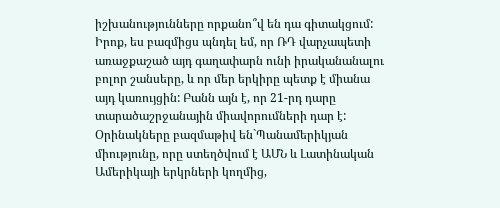իշխանությունները որքանո՞վ են դա գիտակցում:
Իրոք, ես բազմիցս պնդել եմ, որ ՌԴ վարչապետի առաջքաշած այդ գաղափարն ունի իրականանալու բոլոր շանսերը, և որ մեր երկիրը պետք է միանա այդ կառույցին: Բանն այն է, որ 21-րդ դարը տարածաշրջանային միավորումների դար է: Օրինակները բազմաթիվ են`Պանամերիկյան միությունը, որը ստեղծվում է ԱՄՆ և Լատինական Ամերիկայի երկրների կողմից,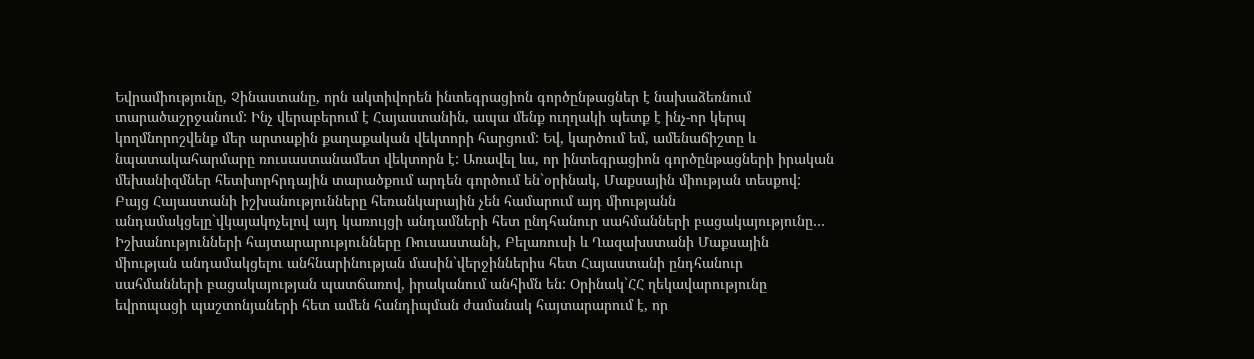Եվրամիությունը, Չինաստանը, որն ակտիվորեն ինտեգրացիոն գործընթացներ է նախաձեռնում տարածաշրջանում: Ինչ վերաբերում է Հայաստանին, ապա մենք ուղղակի պետք է ինչ-որ կերպ կողմնորոշվենք մեր արտաքին քաղաքական վեկտորի հարցում: Եվ, կարծում եմ, ամենաճիշտը և նպատակահարմարը ռուսաստանամետ վեկտորն է: Առավել ևս, որ ինտեգրացիոն գործընթացների իրական մեխանիզմներ հետխորհրդային տարածքում արդեն գործում են`օրինակ, Մաքսային միության տեսքով:
Բայց Հայաստանի իշխանությունները հեռանկարային չեն համարում այդ միությանն անդամակցելը`վկայակոչելով այդ կառույցի անդամների հետ ընդհանուր սահմանների բացակայությունը…
Իշխանությունների հայտարարությունները Ռուսաստանի, Բելառուսի և Ղազախստանի Մաքսային միության անդամակցելու անհնարինության մասին`վերջիններիս հետ Հայաստանի ընդհանուր սահմանների բացակայության պատճառով, իրականում անհիմն են: Օրինակ`ՀՀ ղեկավարությունը եվրոպացի պաշտոնյաների հետ ամեն հանդիպման ժամանակ հայտարարում է, որ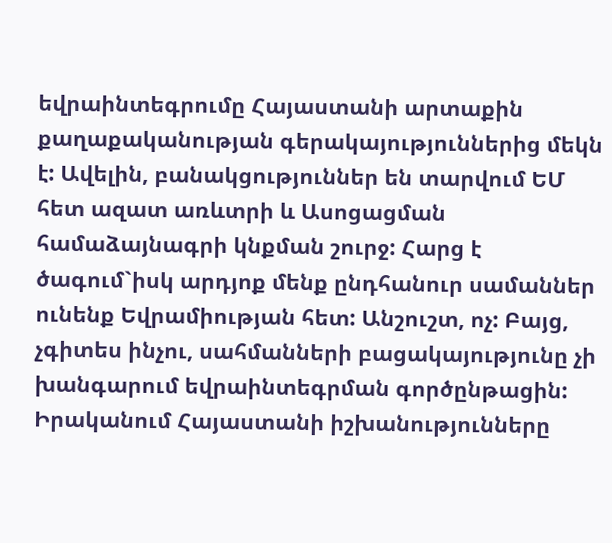եվրաինտեգրումը Հայաստանի արտաքին քաղաքականության գերակայություններից մեկն է: Ավելին, բանակցություններ են տարվում ԵՄ հետ ազատ առևտրի և Ասոցացման համաձայնագրի կնքման շուրջ: Հարց է ծագում`իսկ արդյոք մենք ընդհանուր սամաններ ունենք Եվրամիության հետ: Անշուշտ, ոչ: Բայց, չգիտես ինչու, սահմանների բացակայությունը չի խանգարում եվրաինտեգրման գործընթացին: Իրականում Հայաստանի իշխանությունները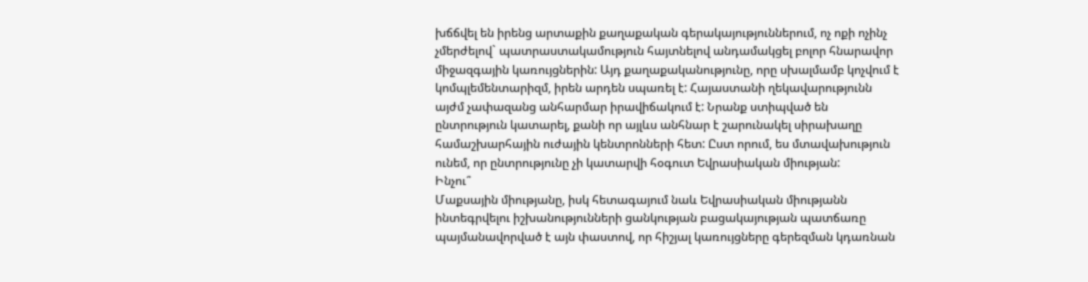խճճվել են իրենց արտաքին քաղաքական գերակայություններում, ոչ ոքի ոչինչ չմերժելով` պատրաստակամություն հայտնելով անդամակցել բոլոր հնարավոր միջազգային կառույցներին: Այդ քաղաքականությունը, որը սխալմամբ կոչվում է կոմպլեմենտարիզմ, իրեն արդեն սպառել է: Հայաստանի ղեկավարությունն այժմ չափազանց անհարմար իրավիճակում է: Նրանք ստիպված են ընտրություն կատարել, քանի որ այլևս անհնար է շարունակել սիրախաղը համաշխարհային ուժային կենտրոնների հետ: Ըստ որում, ես մտավախություն ունեմ, որ ընտրությունը չի կատարվի հօգուտ Եվրասիական միության:
Ինչու՞
Մաքսային միությանը, իսկ հետագայում նաև Եվրասիական միությանն ինտեգրվելու իշխանությունների ցանկության բացակայության պատճառը պայմանավորված է այն փաստով, որ հիշյալ կառույցները գերեզման կդառնան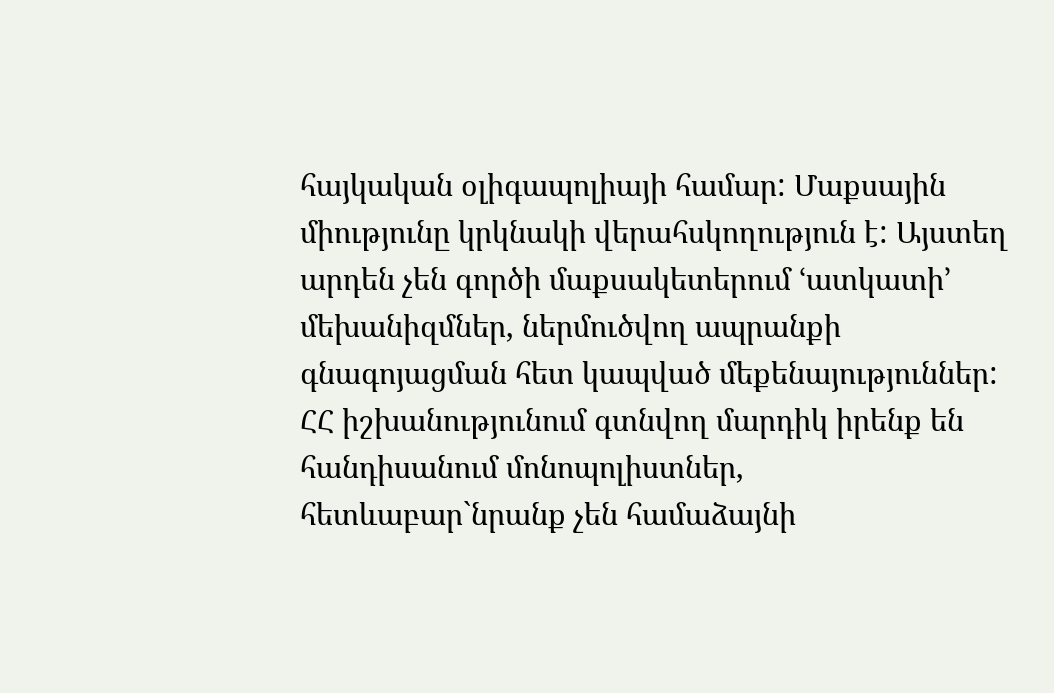հայկական օլիգապոլիայի համար: Մաքսային միությունը կրկնակի վերահսկողություն է: Այստեղ արդեն չեն գործի մաքսակետերում ՙատկատի՚ մեխանիզմներ, ներմուծվող ապրանքի գնագոյացման հետ կապված մեքենայություններ: ՀՀ իշխանությունում գտնվող մարդիկ իրենք են հանդիսանում մոնոպոլիստներ, հետևաբար`նրանք չեն համաձայնի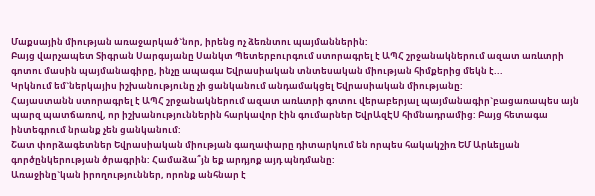Մաքսային միության առաջարկած`նոր, իրենց ոչ ձեռնտու պայմաններին:
Բայց վարչապետ Տիգրան Սարգսյանը Սանկտ Պետերբուրգում ստորագրել է ԱՊՀ շրջանակներում ազատ առևտրի գոտու մասին պայմանագիրը, ինչը ապագա Եվրասիական տնտեսական միության հիմքերից մեկն է...
Կրկնում եմ`ներկայիս իշխանությունը չի ցանկանում անդամակցել Եվրասիական միությանը:
Հայաստանն ստորագրել է ԱՊՀ շրջանակներում ազատ առևտրի գոտու վերաբերյալ պայմանագիր`բացառապես այն պարզ պատճառով, որ իշխանություններին հարկավոր էին գումարներ ԵվրԱզԷՍ հիմնադրամից: Բայց հետագա ինտեգրում նրանք չեն ցանկանում:
Շատ փորձագետներ Եվրասիական միության գաղափարը դիտարկում են որպես հակակշիռ ԵՄ Արևելյան գործընկերության ծրագրին: Համաձա՞յն եք արդյոք այդ պնդմանը:
Առաջինը`կան իրողություններ, որոնք անհնար է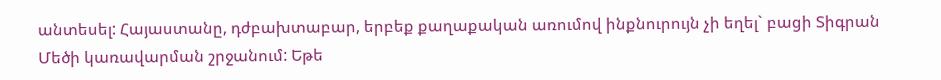անտեսել: Հայաստանը, դժբախտաբար, երբեք քաղաքական առումով ինքնուրույն չի եղել` բացի Տիգրան Մեծի կառավարման շրջանում: Եթե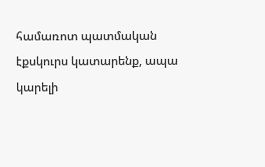համառոտ պատմական էքսկուրս կատարենք, ապա կարելի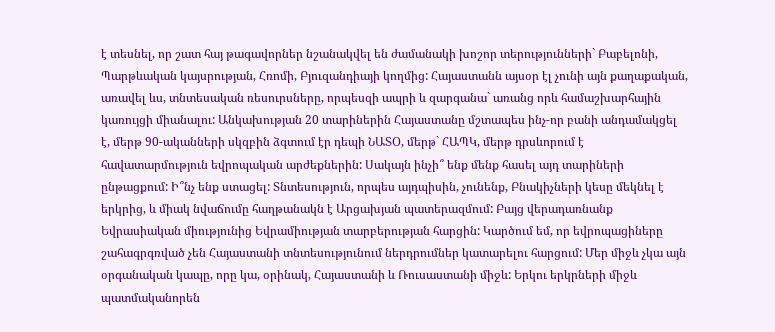է տեսնել, որ շատ հայ թագավորներ նշանակվել են ժամանակի խոշոր տերությունների` Բաբելոնի, Պարթևական կայսրության, Հռոմի, Բյուզանդիայի կողմից: Հայաստանն այսօր էլ չունի այն քաղաքական, առավել ևս, տնտեսական ռեսուրսները, որպեսզի ապրի և զարգանա` առանց որև համաշխարհային կառույցի միանալու: Անկախության 20 տարիներին Հայաստանը մշտապես ինչ-որ բանի անդամակցել է, մերթ 90-ականների սկզբին ձգտում էր դեպի ՆԱՏՕ, մերթ` ՀԱՊԿ, մերթ դրսևորում է հավատարմություն եվրոպական արժեքներին: Սակայն ինչի՞ ենք մենք հասել այդ տարիների ընթացքում: Ի՞նչ ենք ստացել: Տնտեսություն, որպես այդպիսին, չունենք, Բնակիչների կեսը մեկնել է երկրից, և միակ նվաճումը հաղթանակն է Արցախյան պատերազմում: Բայց վերադառնանք Եվրասիական միությունից Եվրամիության տարբերության հարցին: Կարծում եմ, որ եվրոպացիները շահագրգռված չեն Հայաստանի տնտեսությունում ներդրումներ կատարելու հարցում: Մեր միջև չկա այն օրգանական կապը, որը կա, օրինակ, Հայաստանի և Ռուսաստանի միջև: Երկու երկրների միջև պատմականորեն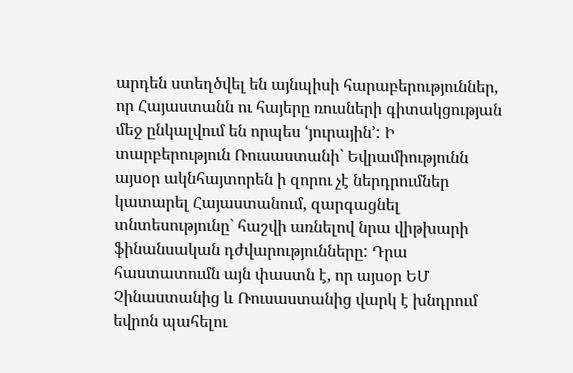արդեն ստեղծվել են այնպիսի հարաբերություններ, որ Հայաստանն ու հայերը ռուսների գիտակցության մեջ ընկալվում են որպես ՙյուրային՚: Ի տարբերություն Ռուսաստանի` Եվրամիությունն այսօր ակնհայտորեն ի զորու չէ ներդրումներ կատարել Հայաստանում, զարգացնել տնտեսությունը` հաշվի առնելով նրա վիթխարի ֆինանսական դժվարությունները: Դրա հաստատումն այն փաստն է, որ այսօր ԵՄ Չինաստանից և Ռուսաստանից վարկ է խնդրում եվրոն պահելու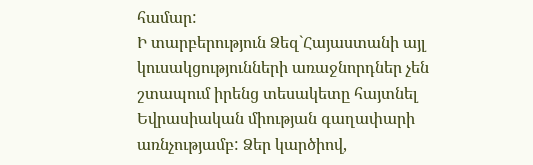համար:
Ի տարբերություն Ձեզ`Հայաստանի այլ կուսակցությունների առաջնորդներ չեն շտապում իրենց տեսակետը հայտնել Եվրասիական միության գաղափարի առնչությամբ: Ձեր կարծիով,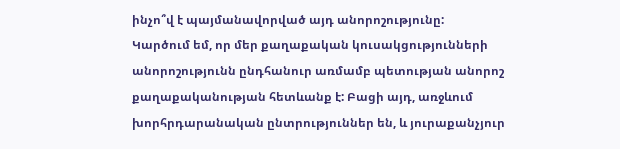ինչո՞վ է պայմանավորված այդ անորոշությունը:
Կարծում եմ, որ մեր քաղաքական կուսակցությունների անորոշությունն ընդհանուր առմամբ պետության անորոշ քաղաքականության հետևանք է: Բացի այդ, առջևում խորհրդարանական ընտրություններ են, և յուրաքանչյուր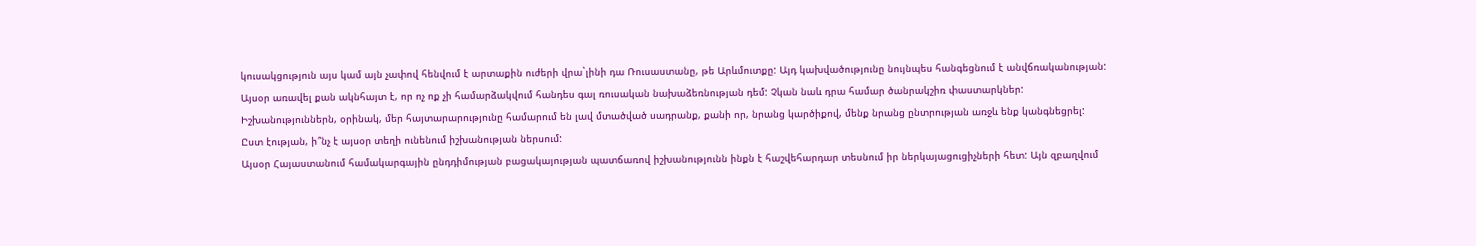կուսակցություն այս կամ այն չափով հենվում է արտաքին ուժերի վրա`լինի դա Ռուսաստանը, թե Արևմուտքը: Այդ կախվածությունը նույնպես հանգեցնում է անվճռականության: Այսօր առավել քան ակնհայտ է, որ ոչ ոք չի համարձակվում հանդես գալ ռուսական նախաձեռնության դեմ: Չկան նաև դրա համար ծանրակշիռ փաստարկներ: Իշխանություններն, օրինակ, մեր հայտարարությունը համարում են լավ մտածված սադրանք, քանի որ, նրանց կարծիքով, մենք նրանց ընտրության առջև ենք կանգնեցրել:
Ըստ էության, ի՞նչ է այսօր տեղի ունենում իշխանության ներսում:
Այսօր Հայաստանում համակարգային ընդդիմության բացակայության պատճառով իշխանությունն ինքն է հաշվեհարդար տեսնում իր ներկայացուցիչների հետ: Այն զբաղվում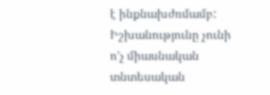է ինքնախժռմամբ: Իշխանությունը չունի ո’չ միասնական տնտեսական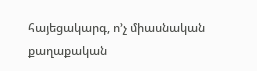հայեցակարգ, ո’չ միասնական քաղաքական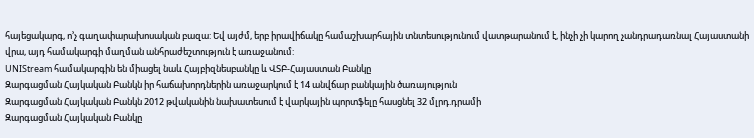հայեցակարգ, ո’չ գաղափարախոսական բազա: Եվ այժմ, երբ իրավիճակը համաշխարհային տնտեսությունում վատթարանում է, ինչի չի կարող չանդրադառնալ Հայաստանի վրա, այդ համակարգի մաղման անհրաժեշտություն է առաջանում:
UNIStream համակարգին են միացել նաև Հայբիզնեսբանկը և ՎՏԲ-Հայաստան Բանկը
Զարգացման Հայկական Բանկն իր հաճախորդներին առաջարկում է 14 անվճար բանկային ծառայություն
Զարգացման Հայկական Բանկն 2012 թվականին նախատեսում է վարկային պորտֆելը հասցնել 32 մլրդ.դրամի
Զարգացման Հայկական Բանկը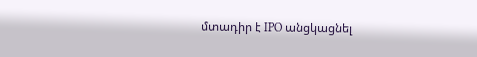մտադիր է IPO անցկացնել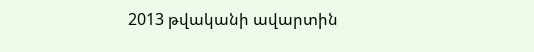2013 թվականի ավարտին